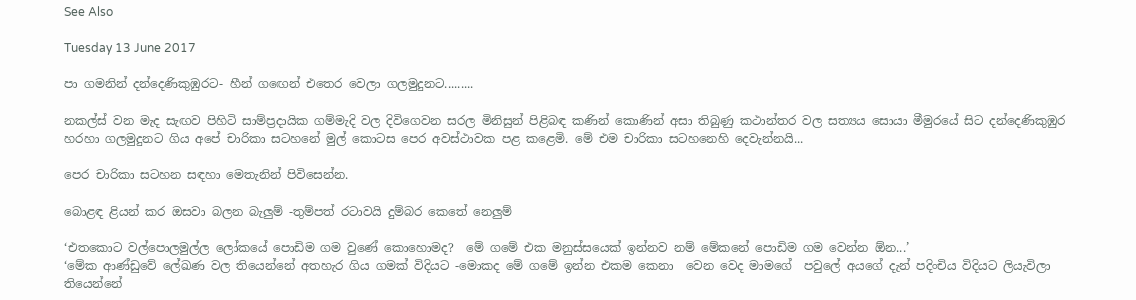See Also

Tuesday 13 June 2017

පා ගමනින් දන්දෙණිකුඹුරට- හීන් ගඟෙන් එතෙර වෙලා ගලමුදුනට.........

නකල්ස් වන මැද සැඟව පිහිටි සාම්ප්‍රදායික ගම්මැදි වල දිවිගෙවන සරල මිනිසුන් පිළිබඳ කණින් කොණින් අසා තිබුණු කථාන්තර වල සත්‍යය සොයා මීමුරයේ සිට දන්දෙණිකුඹුර හරහා ගලමුදුනට ගිය අපේ චාරිකා සටහනේ මුල් කොටස පෙර අවස්ථාවක පළ කළෙමි. මේ එම චාරිකා සටහනෙහි දෙවැන්නයි...

පෙර චාරිකා සටහන සඳහා මෙතැනින් පිවිසෙන්න.

බොළඳ ළියන් කර ඔසවා බලන බැලුම් -තුම්පත් රටාවයි දුම්බර කෙතේ නෙලුම්

‘එතකොට වල්පොලමුල්ල ලෝකයේ පොඩිම ගම වුණේ කොහොමද?  මේ ගමේ එක මනුස්සයෙක් ඉන්නව නම් මේකනේ පොඩිම ගම වෙන්න ඕන...’
‘මේක ආණ්ඩුවේ ලේඛණ වල තියෙන්නේ අතහැර ගිය ගමක් විදියට -මොකද මේ ගමේ ඉන්න එකම කෙනා  වෙන වෙද මාමගේ  පවුලේ අයගේ දැන් පදිංචිය විදියට ලියැවිලා තියෙන්නේ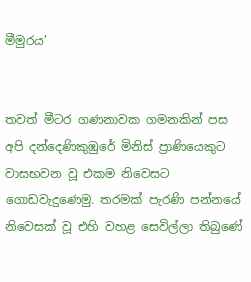මීමුරය’


තවත් මීටර ගණනාවක ගමනකින් පස අපි දන්දෙණිකුඹුරේ මිනිස් ප්‍රාණියෙකුට වාසභවන වූ එකම නිවෙසට ගොඩවැදුණෙමු. තරමක් පැරණි පන්නයේ නිවෙසක් වූ එහි වහළ සෙවිල්ලා තිබුණේ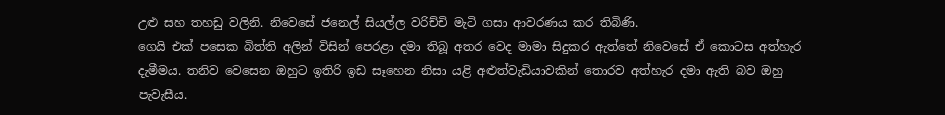උළු සහ තහඩු වලිනි. නිවෙසේ ජනෙල් සියල්ල වරිච්චි මැටි ගසා ආවරණය කර තිබිණි.
ගෙයි එක් පසෙක බිත්ති අලින් විසින් පෙරළා දමා තිබූ අතර වෙද මාමා සිදුකර ඇත්තේ නිවෙසේ ඒ කොටස අත්හැර දැමීමය. තනිව වෙසෙන ඔහුට ඉතිරි ඉඩ සෑහෙන නිසා යළි අළුත්වැඩියාවකින් තොරව අත්හැර දමා ඇති බව ඔහු පැවැසීය.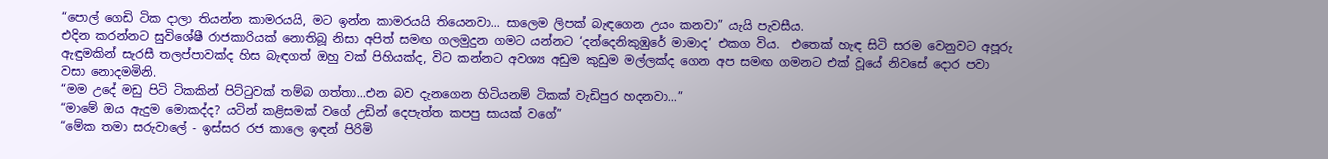“පොල් ගෙඩි ටික දාලා තියන්න කාමරයයි, මට ඉන්න කාමරයයි තියෙනවා... සාලෙම ලිපක් බැඳගෙන උයං කනවා” යැයි පැවසීය.
එදින කරන්නට සුවිශේෂී රාජකාරියක් නොතිබූ නිසා අපිත් සමඟ ගලමුදුන ගමට යන්නට ‘දන්දෙනිකුඹුරේ මාමාද’ එකග විය.  එතෙක් හැඳ සිටි සරම වෙනුවට අපූරු ඇඳුමකින් සැරසී තලප්පාවක්ද හිස බැඳගත් ඔහු වක් පිහියක්ද, විට කන්නට අවශ්‍ය අඩුම කුඩුම මල්ලක්ද ගෙන අප සමඟ ගමනට එක් වූයේ නිවසේ දොර පවා වසා නොදමමිනි.
“මම උදේ මඩු පිටි ටිකකින් පිට්ටුවක් තම්බ ගත්තා...එන බව දැනගෙන හිටියනම් ටිකක් වැඩිපුර හදනවා...”
“මාමේ ඔය ඇදුම මොකද්ද? යටින් කළිසමක් වගේ උඩින් දෙපැත්ත කපපු සායක් වගේ”
“මේක තමා සරුවාලේ - ඉස්සර රජ කාලෙ ඉඳන් පිරිමි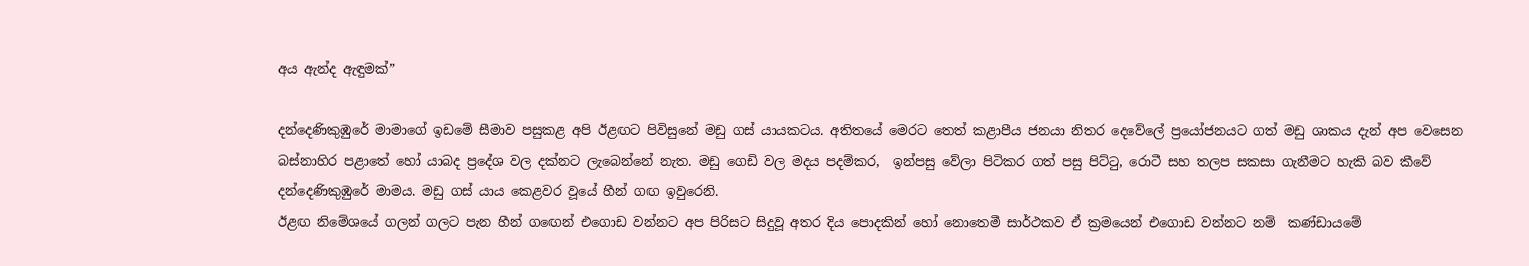අය ඇන්ද ඇඳුමක්”

දන්දෙණිකුඹුරේ මාමාගේ ඉඩමේ සීමාව පසුකළ අපි ඊළඟට පිවිසුනේ මඩු ගස් යායකටය. අතිතයේ මෙරට තෙත් කළාපීය ජනයා නිතර දෙවේලේ ප්‍රයෝජනයට ගත් මඩු ශාකය දැන් අප වෙසෙන බස්නාහිර පළාතේ හෝ යාබද ප්‍රදේශ වල දක්නට ලැබෙන්නේ නැත. මඩු ගෙඩි වල මදය පදම්කර,  ඉන්පසු වේලා පිටිකර ගත් පසු පිට්ටු, රොටී සහ තලප සකසා ගැනීමට හැකි බව කීවේ දන්දෙණිකුඹුරේ මාමය. මඩු ගස් යාය කෙළවර වූයේ හීන් ගඟ ඉවුරෙනි.
ඊළඟ නිමේශයේ ගලන් ගලට පැන හීන් ගඟෙන් එගොඩ වන්නට අප පිරිසට සිදුවූ අතර දිය පොදකින් හෝ නොතෙමී සාර්ථකව ඒ ක්‍රමයෙන් එගොඩ වන්නට නම්  කණ්ඩායමේ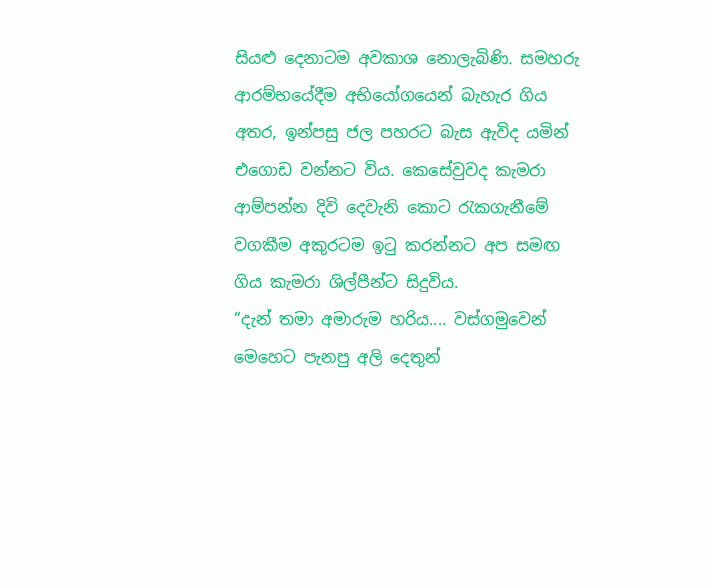සියළු දෙනාටම අවකාශ නොලැබිණි. සමහරු ආරම්භයේදීම අභියෝගයෙන් බැහැර ගිය අතර, ඉන්පසු ජල පහරට බැස ඇවිද යමින් එගොඩ වන්නට විය. කෙසේවුවද කැමරා ආම්පන්න දිවි දෙවැනි කොට රැකගැනීමේ වගකීම අකුරටම ඉටු කරන්නට අප සමඟ ගිය කැමරා ශිල්පීන්ට සිදුවිය.
“දැන් තමා අමාරුම හරිය.... වස්ගමුවෙන් මෙහෙට පැනපු අලි දෙතුන්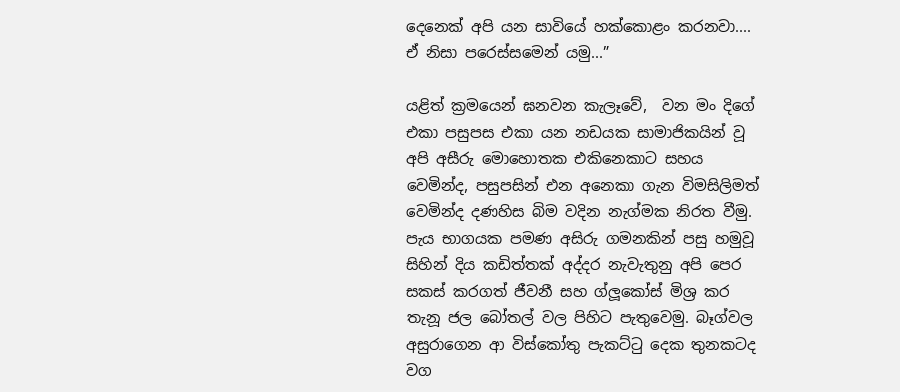දෙනෙක් අපි යන සාවියේ හක්කොළං කරනවා....  ඒ නිසා පරෙස්සමෙන් යමු...”

යළිත් ක්‍රමයෙන් ඝනවන කැලෑවේ,  වන මං දිගේ එකා පසුපස එකා යන නඩයක සාමාජිකයින් වූ අපි අසීරු මොහොතක එකිනෙකාට සහය වෙමින්ද, පසුපසින් එන අනෙකා ගැන විමසිලිමත් වෙමින්ද දණහිස බිම වදින නැග්මක නිරත වීමු. පැය භාගයක පමණ අසිරු ගමනකින් පසු හමුවූ සිහින් දිය කඩිත්තක් අද්දර නැවැතුනු අපි පෙර සකස් කරගත් ජීවනී සහ ග්ලූකෝස් මිශ්‍ර කර තැනූ ජල බෝතල් වල පිහිට පැතුවෙමු. බෑග්වල අසුරාගෙන ආ විස්කෝතු පැකට්ටු දෙක තුනකටද වග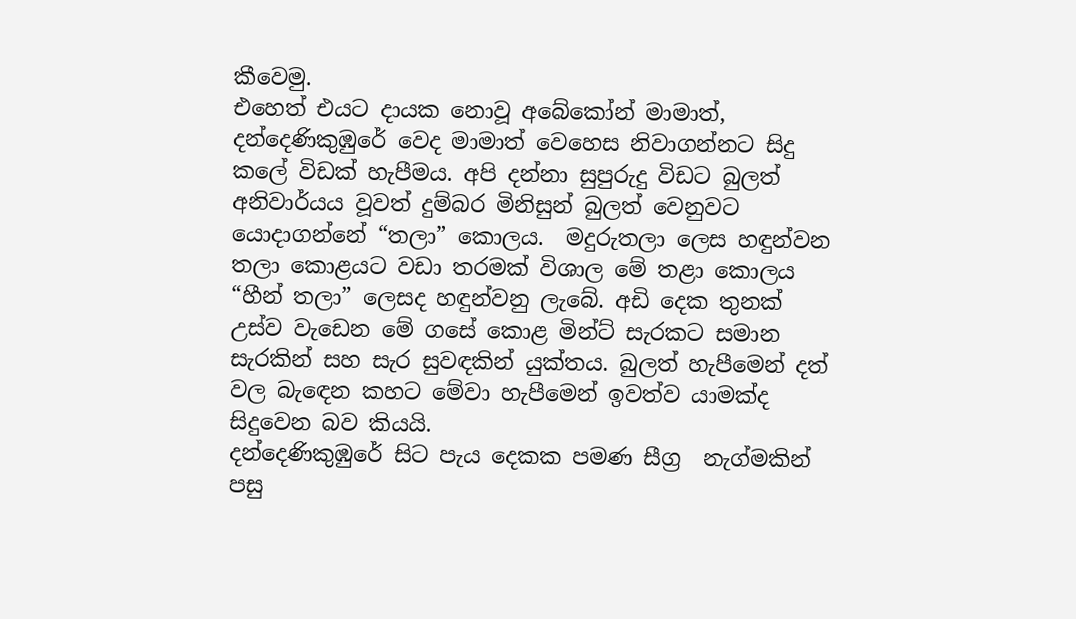කීවෙමු.
එහෙත් එයට දායක නොවූ අබේකෝන් මාමාත්,  දන්දෙණිකුඹුරේ වෙද මාමාත් වෙහෙස නිවාගන්නට සිදු කලේ විඩක් හැපීමය. අපි දන්නා සුපුරුදු විඩට බුලත් අනිවාර්යය වූවත් දුම්බර මිනිසුන් බුලත් වෙනුවට යොදාගන්නේ “තලා” කොලය.  මදුරුතලා ලෙස හඳුන්වන තලා කොළයට වඩා තරමක් විශාල මේ තළා කොලය “හීන් තලා” ලෙසද හඳුන්වනු ලැබේ. අඩි දෙක තුනක් උස්ව වැඩෙන මේ ගසේ කොළ මින්ට් සැරකට සමාන සැරකින් සහ සැර සුවඳකින් යුක්තය. බුලත් හැපීමෙන් දත් වල බැඳෙන කහට මේවා හැපීමෙන් ඉවත්ව යාමක්ද සිදුවෙන බව කියයි.
දන්දෙණිකුඹුරේ සිට පැය දෙකක පමණ සීග්‍ර  නැග්මකින් පසු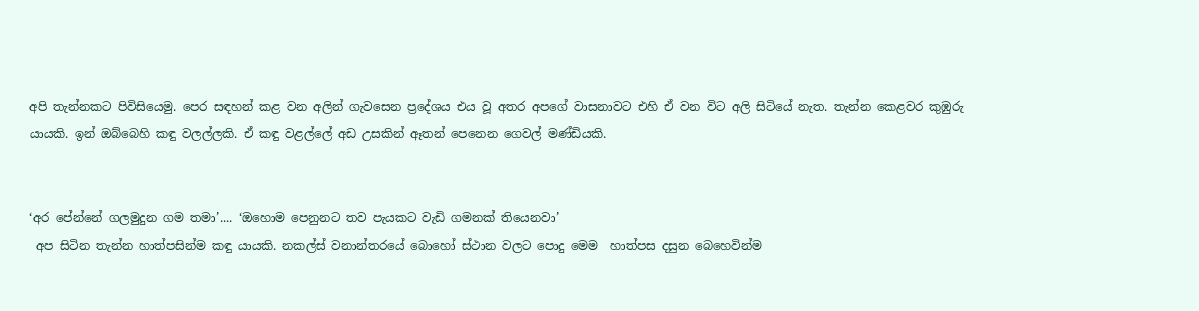අපි තැන්නකට පිවිසියෙමු. පෙර සඳහන් කළ වන අලින් ගැවසෙන ප්‍රදේශය එය වූ අතර අපගේ වාසනාවට එහි ඒ වන විට අලි සිටියේ නැත. තැන්න කෙළවර කුඹුරු යායකි. ඉන් ඔබ්බෙහි කඳු වලල්ලකි. ඒ කඳු වළල්ලේ අඩ උසකින් ඈතන් පෙනෙන ගෙවල් මණ්ඩියකි.


‘අර පේන්නේ ගලමුදුන ගම තමා’.... ‘ඔහොම පෙනුනට තව පැයකට වැඩි ගමනක් තියෙනවා’
 අප සිටින තැන්න හාත්පසින්ම කඳු යායකි. නකල්ස් වනාන්තරයේ බොහෝ ස්ථාන වලට පොදු මෙම  හාත්පස දසුන බෙහෙවින්ම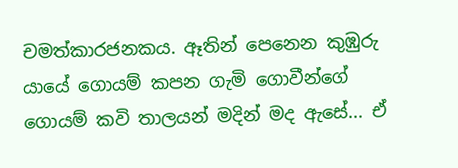චමත්කාරජනකය. ඈතින් පෙනෙන කුඹුරු යායේ ගොයම් කපන ගැමි ගොවීන්ගේ ගොයම් කවි තාලයන් මදින් මද ඇසේ... ඒ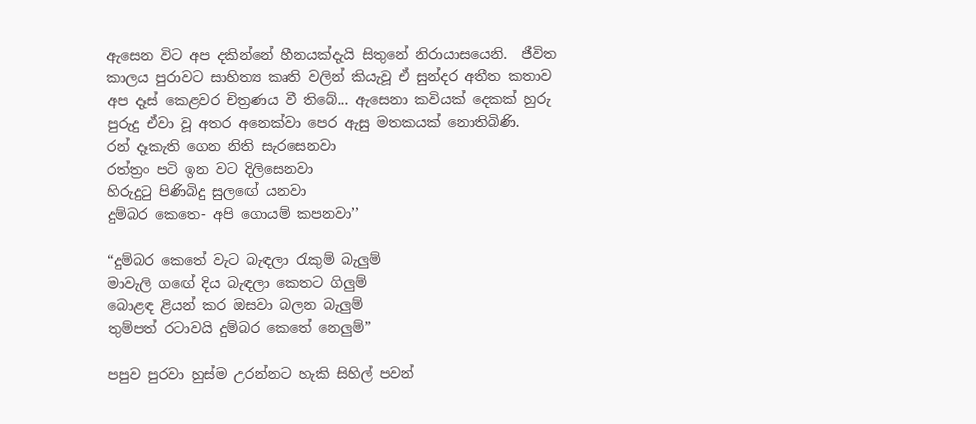ඇසෙන විට අප දකින්නේ හීනයක්දැයි සිතුනේ නිරායාසයෙනි.  ජීවිත කාලය පුරාවට සාහිත්‍ය කෘති වලින් කියැවූ ඒ සුන්දර අතීත කතාව  අප දෑස් කෙළවර චිත්‍රණය වී තිබේ... ඇසෙනා කවියක් දෙකක් හුරු පුරුදු ඒවා වූ අතර අනෙක්වා පෙර ඇසු මතකයක් නොතිබිණි.
රන් දෑකැති ගෙන නිති සැරසෙනවා
රත්ත්‍රං පටි ඉන වට දිලිසෙනවා
හිරුදුටු පිණිබිදු සුලඟේ යනවා
දුම්බර කෙතෙ- අපි ගොයම් කපනවා’’

“දුම්බර කෙතේ වැට බැඳලා රැකුම් බැලුම්
මාවැලි ගඟේ දිය බැඳලා කෙත‍ට ගිලුම්
බොළඳ ළියන් කර ඔසවා බලන බැලුම්
තුම්පත් රටාවයි දුම්බර කෙතේ නෙලුම්”

පපුව පුරවා හුස්ම උරන්නට හැකි සිහිල් පවන්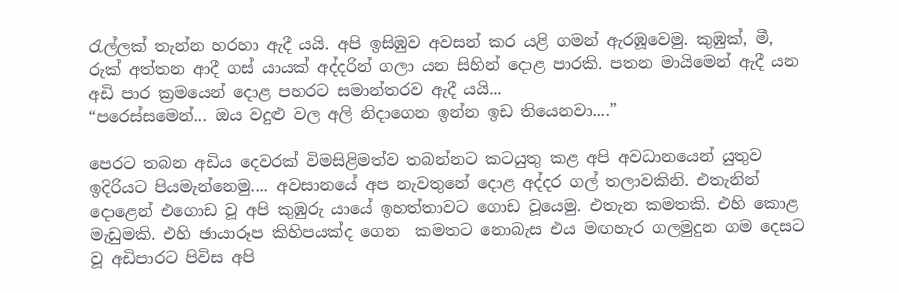රැල්ලක් තැන්න හරහා ඇදී යයි. අපි ඉසිඹුව අවසන් කර යළි ගමන් ඇරඹූවෙමු. කුඹුක්, මී, රුක් අත්තන ආදී ගස් යායක් අද්දරින් ගලා යන සිහින් දොළ පාරකි. පතන මායිමෙන් ඇදී යන අඩි පාර ක්‍රමයෙන් දොළ පහරට සමාන්තරව ඇදී යයි...
“පරෙස්සමෙන්... ඔය වදුළු වල අලි නිදාගෙන ඉන්න ඉඩ තියෙනවා....”

පෙරට තබන අඩිය දෙවරක් විමසිළිමත්ව තබන්නට කටයුතු කළ අපි අවධානයෙන් යුතුව ඉදිරියට පියමැන්නෙමු.... අවසානයේ අප නැවතුනේ දොළ අද්දර ගල් තලාවකිනි. එතැනින් දොළෙන් එගොඩ වූ අපි කුඹුරු යායේ ඉහත්තාවට ගොඩ වූයෙමු. එතැන කමතකි. එහි කොළ මැඩුමකි. එහි ඡායාරූප කිහිපයක්ද ගෙන  කමතට නොබැස එය මඟහැර ගලමුදුන ගම දෙසට වූ අඩිපාරට පිවිස අපි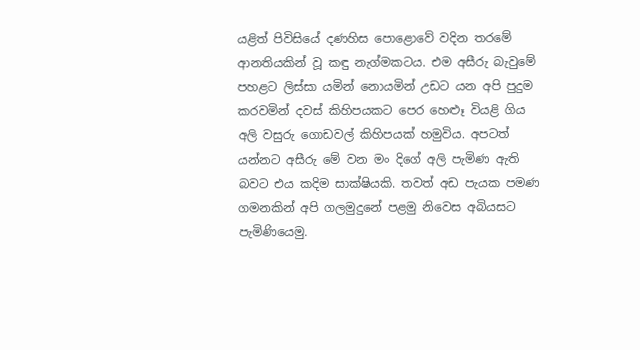යළිත් පිවිසියේ දණහිස පොළොවේ වදින තරමේ ආනතියකින් වූ කඳු නැග්මකටය. එම අසීරු බැවුමේ පහළට ලිස්සා යමින් නොයමින් උඩට යන අපි පුදුම කරවමින් දවස් කිහිපයකට පෙර හෙළූ වියළි ගිය අලි වසුරු ගොඩවල් කිහිපයක් හමුවිය. අපටත් යන්නට අසීරු මේ වන මං දිගේ අලි පැමිණ ඇති බවට එය කදිම සාක්ෂියකි. තවත් අඩ පැයක පමණ ගමනකින් අපි ගලමුදුනේ පළමු නිවෙස අබියසට පැමිණියෙමු.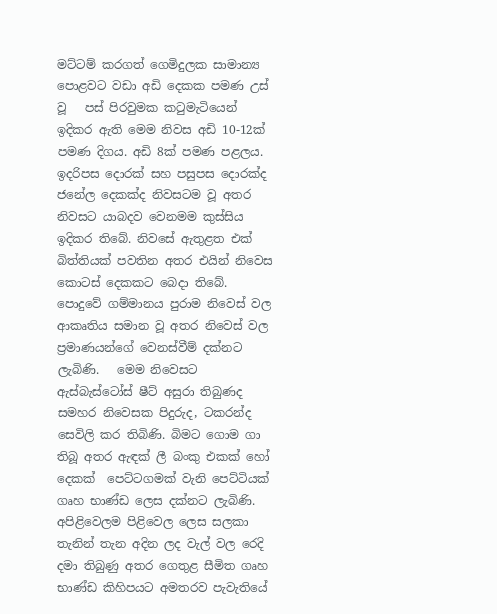මට්ටම් කරගත් ගෙමිදුලක සාමාන්‍ය පොළවට වඩා අඩි දෙකක පමණ උස් වූ   පස් පිරවුමක කටුමැටියෙන් ඉදිකර ඇති මෙම නිවස අඩි 10-12ක් පමණ දිගය. අඩි 8ක් පමණ පළලය. ඉදරිපස දොරක් සහ පසුපස දොරක්ද ජනේල දෙකක්ද නිවසටම වූ අතර නිවසට යාබදව වෙනමම කුස්සිය ඉදිකර තිබේ. නිවසේ ඇතුළත එක් බිත්තියක් පවතින අතර එයින් නිවෙස කොටස් දෙකකට බෙදා තිබේ. පොදුවේ ගම්මානය පුරාම නිවෙස් වල ආකෘතිය සමාන වූ අතර නිවෙස් වල ප්‍රමාණයන්ගේ වෙනස්වීම් දක්නට ලැබිණි.   මෙම නිවෙසට ඇස්බැස්ටෝස් ෂීට් අසුරා තිබුණද සමහර නිවෙසක පිදුරුද, ටකරන්ද සෙවිලි කර තිබිණි. බිමට ගොම ගා තිබූ අතර ඇඳක් ලී බංකු එකක් හෝ දෙකක්  පෙට්ටගමක් වැනි පෙට්ටියක්  ගෘහ භාණ්ඩ ලෙස දක්නට ලැබිණි.  අපිළිවෙලම පිළිවෙල ලෙස සලකා තැනින් තැන අදින ලද වැල් වල රෙදි දමා තිබුණු අතර ගෙතුළ සීමිත ගෘහ භාණ්ඩ කිහිපයට අමතරව පැවැතියේ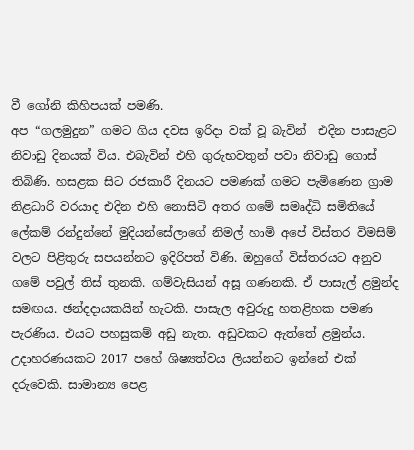වී ගෝනි කිහිපයක් පමණි.
අප “ගලමුදුන” ගමට ගිය දවස ඉරිදා වක් වූ බැවින්  එදින පාසැළට නිවාඩු දිනයක් විය. එබැවින් එහි ගුරුභවතුන් පවා නිවාඩු ගොස් තිබිණි. හසළක සිට රජකාරී දිනයට පමණක් ගමට පැමිණෙන ග්‍රාම නිළධාරි වරයාද එදින එහි නොසිටි අතර ගමේ සමෘද්ධි සමිතියේ ලේකම් රන්දුන්නේ මුදියන්සේලාගේ නිමල් හාමි අපේ විස්තර විමසිම් වලට පිළිතුරු සපයන්නට ඉදිරිපත් විණි. ඔහුගේ විස්තරයට අනුව ගමේ පවුල් තිස් තුනකි. ගම්වැසියන් අසූ ගණනකි. ඒ පාසැල් ළමුන්ද සමඟය. ඡන්දදායකයින් හැටකි. පාසැල අවුරුදු හතළිහක පමණ පැරණිය. එයට පහසුකම් අඩු නැත. අඩුවකට ඇත්තේ ළමුන්ය. උදාහරණයකට 2017 පහේ ශිෂ්‍යත්වය ලියන්නට ඉන්නේ එක් දරුවෙකි. සාමාන්‍ය පෙළ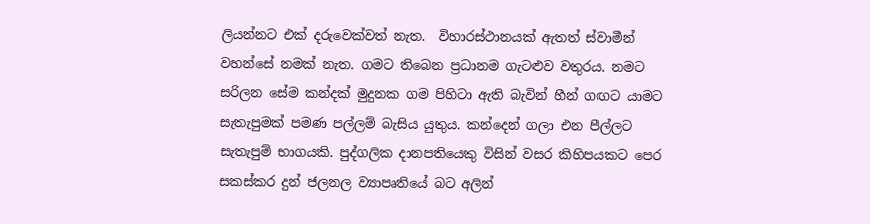ලියන්නට එක් දරුවෙක්වත් නැත.  විහාරස්ථානයක් ඇතත් ස්වාමීන් වහන්සේ නමක් නැත. ගමට තිබෙන ප්‍රධානම ගැටළුව වතුරය. නමට සරිලන සේම කන්දක් මුදුනක ගම පිහිටා ඇති බැවින් හීන් ගඟට යාමට සැතැපුමක් පමණ පල්ලම් බැසිය යුතුය. කන්දෙන් ගලා එන පීල්ලට සැතැපුම් භාගයකි. පුද්ගලික දානපතියෙකු විසින් වසර කිහිපයකට පෙර සකස්කර දුන් ජලනල ව්‍යාපෘතියේ බට අලින්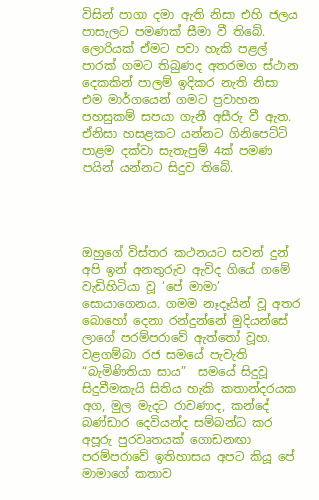විසින් පාගා දමා ඇති නිසා එහි ජලය පාසැලට පමණක් සීමා වී තිබේ. ලොරියක් ඒමට පවා හැකි පළල් පාරක් ගමට තිබුණද අතරමග ස්ථාන දෙකකින් පාලම් ඉදිකර නැති නිසා එම මාර්ගයෙන් ගමට ප්‍රවාහන පහසුකම් සපයා ගැනී අසීරු වී ඇත. ඒනිසා හසළකට යන්නට ගිනිපෙට්ටි පාළම දක්වා සැතැපුම් 4ක් පමණ පයින් යන්නට සිදුව තිබේ.




ඔහුගේ විස්තර කථනයට සවන් දුන් අපි ඉන් අනතුරුව ඇවිද ගියේ ගමේ වැඩිහිටියා වූ ‘පේ මාමා’ සොයාගෙනය. ගමම නෑදෑයින් වූ අතර බොහෝ දෙනා රන්දුන්නේ මුදියන්සේ ලාගේ පරම්පරාවේ ඇත්තෝ වූහ. වළගම්බා රජ සමයේ පැවැති “බැමිණිතියා සාය”  සමයේ සිදුවූ සිදුවීමකැයි සිතිය හැකි කතාන්දරයක අග, මුල මැදට රාවණාද, කන්දේ බණ්ඩාර දෙවියන්ද සම්බන්ධ කර අපූරු පුරවෘතයක් ගොඩනඟා පරම්පරාවේ ඉතිහාසය අපට කියූ පේ මාමාගේ කතාව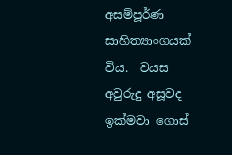අසම්පූර්ණ සාහිත්‍යාංගයක් විය.  වයස අවුරුදු අසූවද ඉක්මවා ගොස්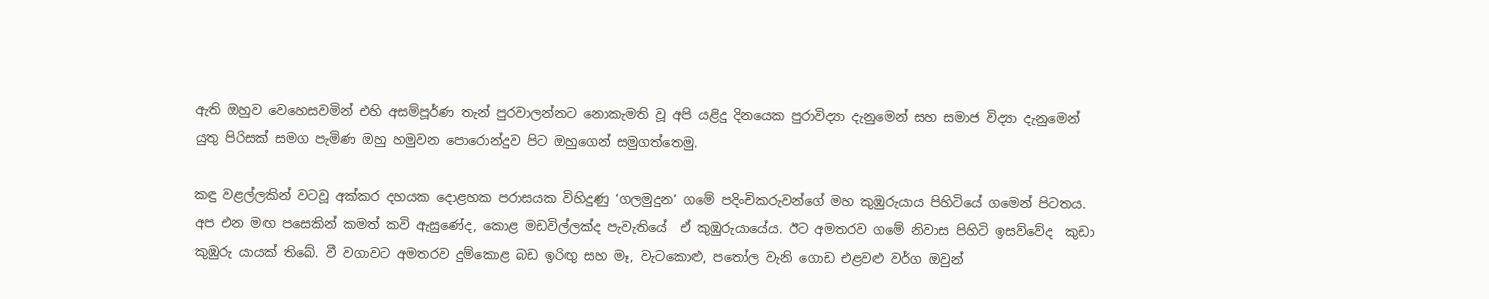ඇති ඔහුව වෙහෙසවමින් එහි අසම්පූර්ණ තැන් පුරවාලන්නට නොකැමති වූ අපි යළිදු දිනයෙක පුරාවිද්‍යා දැනුමෙන් සහ සමාජ විද්‍යා දැනුමෙන් යුතු පිරිසක් සමග පැමිණ ඔහු හමුවන පොරොන්දුව පිට ඔහුගෙන් සමුගත්තෙමු.

කඳු වළල්ලකින් වටවූ අක්කර දහයක දොළහක පරාසයක විහිදුණු ‘ගලමුදුන’ ගමේ පදිංචිකරුවන්ගේ මහ කුඹුරුයාය පිහිටියේ ගමෙන් පිටතය. අප එන මඟ පසෙකින් කමත් කවි ඇසුණේද, කොළ මඩවිල්ලක්ද පැවැතියේ  ඒ කුඹුරුයායේය. ඊට අමතරව ගමේ නිවාස පිහිටි ඉසව්වේද  කුඩා කුඹුරු යායක් තිබේ. වී වගාවට අමතරව දුම්කොළ බඩ ඉරිඟු සහ මෑ, වැටකොළු, පතෝල වැනි ගොඩ එළවළු වර්ග ඔවුන්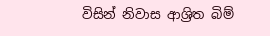විසින් නිවාස ආශ්‍රිත බිම්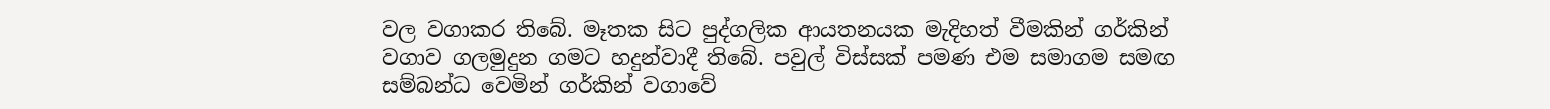වල වගාකර තිබේ. මෑතක සිට පුද්ගලික ආයතනයක මැදිහත් වීමකින් ගර්කින් වගාව ගලමුදුන ගමට හදුන්වාදී තිබේ. පවුල් විස්සක් පමණ එම සමාගම සමඟ සම්බන්ධ වෙමින් ගර්කින් වගාවේ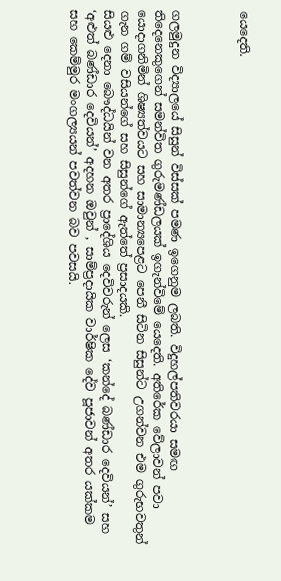යෙදෙති.



ගලමුදුන විද්‍යාලයේ සිසුන් විස්සක් පමණ ඉගෙනුම ලබති. විදුහල්පතිවරයා සමඟ තිදෙනෙකුගෙන් සමන්විත ගුරුමණ්ඩලයක් ඉගැන්විමේ යෙදෙති. අතිරේක වේලාවන් පවා යොදාගනිමින් ශිෂ්‍යත්වයට සහ සාමාන්‍යපෙළට පෙනී සිටින සිසුන්ට උගන්වන එම ගුරුභවතුන් ගැන ගම් වසියන්ගේ සහ සිසුන්ගේ ඇත්තේ ප්‍රසාදයකි.
සියළු දෙනා බෞද්ධයින් වන අතර ප්‍රාදේශිය දෙවිවරුන් ලෙස ‘කන්දේ බණ්ඩාර දෙවියන්’ සහ ‘අළුත් බණ්ඩාර දෙවියන්’ අදහන ඔවුන් , සාම්ප්‍රදායික වාර්ෂික දේව පූජාවන් අතර යක්කම සහ කෙම්මුර මංගල්‍යයන් පවත්වන බව පවසයි.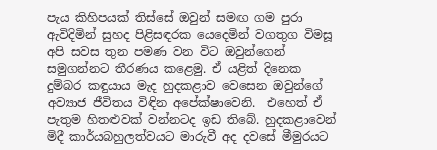පැය කිහිපයක් තිස්සේ ඔවුන් සමඟ ගම පුරා ඇවිදිමින් සුහද පිළිසඳරක යෙදෙමින් වගතුග විමසූ අපි සවස තුන පමණ වන විට ඔවුන්ගෙන් සමුගන්නට තීරණය කළෙමු. ඒ යළිත් දිනෙක දුම්බර කඳුයාය මැද හුදකළාව වෙසෙන ඔවුන්ගේ අව්‍යාජ ජීවිතය විඳින අපේක්ෂාවෙනි.  එහෙත් ඒ පැතුම හිතළුවක් වන්නටද ඉඩ තිබේ. හුදකළාවෙන් මිදී කාර්යබහුලත්වයට මාරුවී අද දවසේ මීමුරයට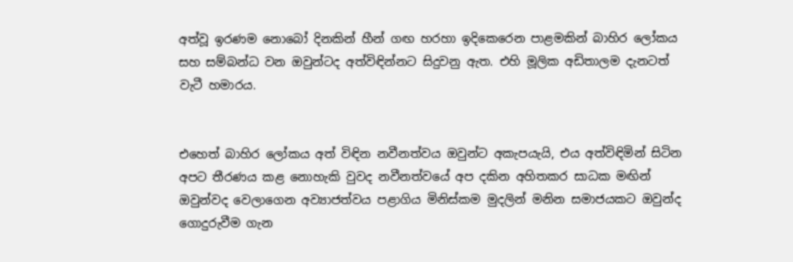අත්වූ ඉරණම නොබෝ දිනකින් හීන් ගඟ හරහා ඉදිකෙරෙන පාළමකින් බාහිර ලෝකය සහ සම්බන්ධ වන ඔවුන්ටද අත්විඳින්නට සිදුවනු ඇත. එහි මූලික අඩිතාලම දැනටත් වැටී හමාරය.


එහෙත් බාහිර ලෝකය අත් විඳින නවීනත්වය ඔවුන්ට අකැපයැයි, එය අත්විඳිමින් සිටින අපට තීරණය කළ නොහැකි වුවද නවීනත්වයේ අප දකින අහිතකර සාධක මඟින් ඔවුන්වද වෙලාගෙන අව්‍යාජත්වය පළාගිය මිනිස්කම මුදලින් මනින සමාජයකට ඔවුන්ද ගොදුරුවීම ගැන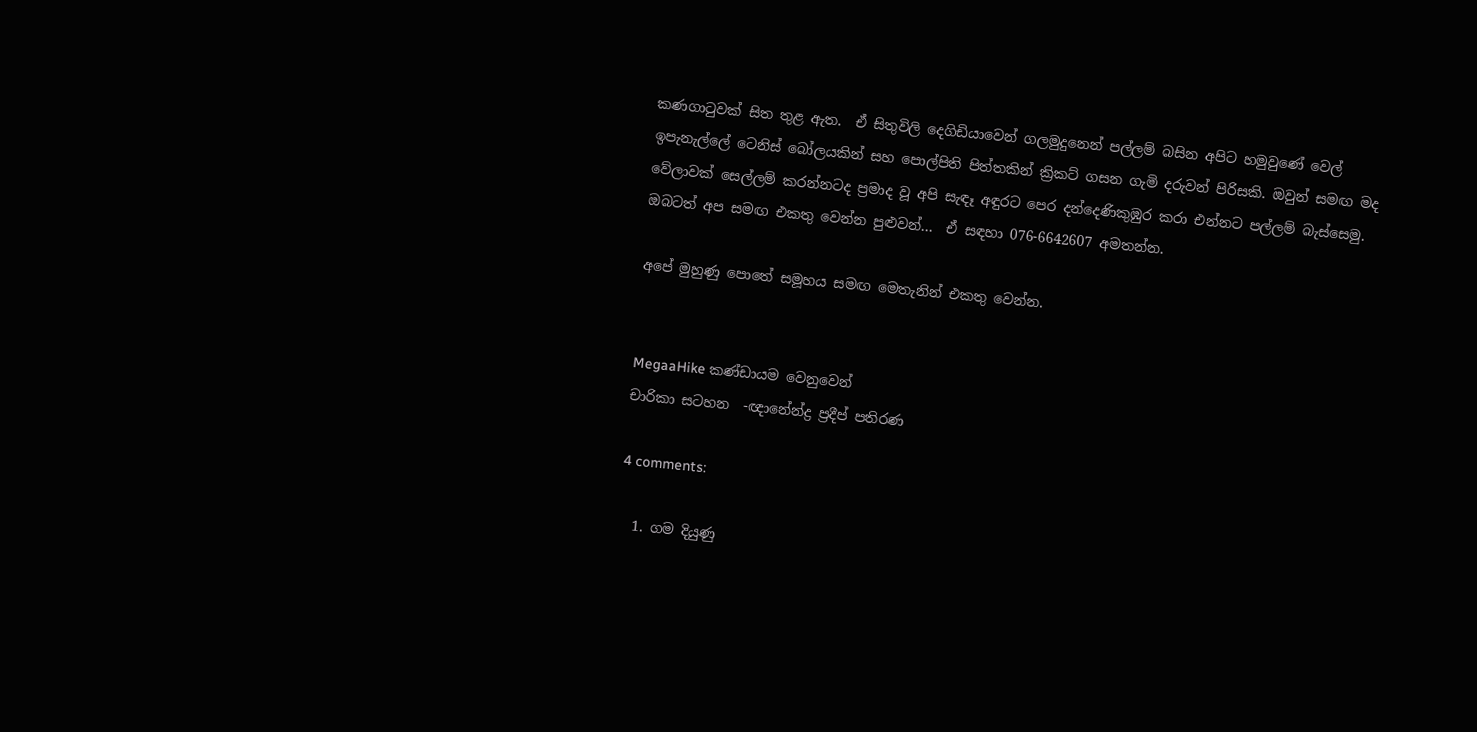කණගාටුවක් සිත තුළ ඇත.  ඒ සිතුවිලි දෙගිඩියාවෙන් ගලමුදුනෙන් පල්ලම් බසින අපිට හමුවුණේ වෙල් ඉපැනැල්ලේ ටෙනිස් බෝලයකින් සහ පොල්පිති පිත්තකින් ක්‍රිකට් ගසන ගැමි දරුවන් පිරිසකි. ඔවුන් සමඟ මද වේලාවක් සෙල්ලම් කරන්නටද ප්‍රමාද වූ අපි සැඳෑ අඳුරට පෙර දන්දෙණිකුඹුර කරා එන්නට පල්ලම් බැස්සෙමු.
ඔබටත් අප සමඟ එකතු වෙන්න පුළුවන්...  ඒ සඳහා 076-6642607 අමතන්න.

අපේ මුහුණු පොතේ සමූහය සමඟ මෙතැනින් එකතු වෙන්න.


MegaaHike කණ්ඩායම වෙනුවෙන්
චාරිකා සටහන  -ඥානේන්ද්‍ර ප්‍රදීප් පතිරණ

4 comments:

  1. ගම දියුණු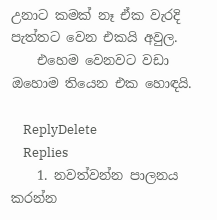උනාට කමක් නෑ ඒක වැරදි පැත්තට වෙන එකයි අවුල.
    එහෙම වෙනවට වඩා ඔහොම තියෙන එක හොඳයි.

    ReplyDelete
    Replies
    1. නවත්වන්න පාලනය කරන්න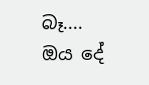බෑ.... ඔය දේ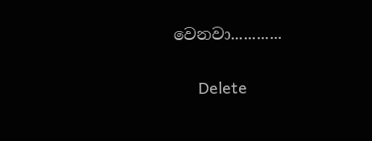වෙනවා............

      Delete